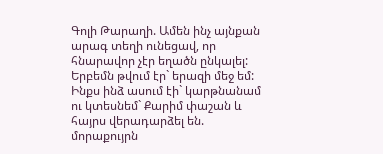Գոլի Թարաղի. Ամեն ինչ այնքան արագ տեղի ունեցավ, որ հնարավոր չէր եղածն ընկալել: Երբեմն թվում էր` երազի մեջ եմ: Ինքս ինձ ասում էի` կարթնանամ ու կտեսնեմ` Քարիմ փաշան և հայրս վերադարձել են. մորաքույրն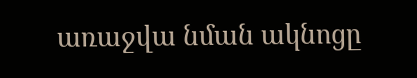առաջվա նման ակնոցը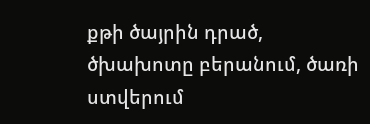քթի ծայրին դրած, ծխախոտը բերանում, ծառի ստվերում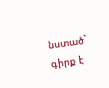նստած` գիրք է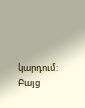կարդում: Բայց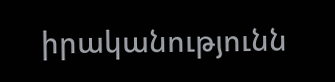իրականությունն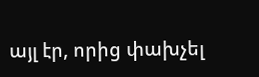այլ էր, որից փախչել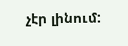չէր լինում: